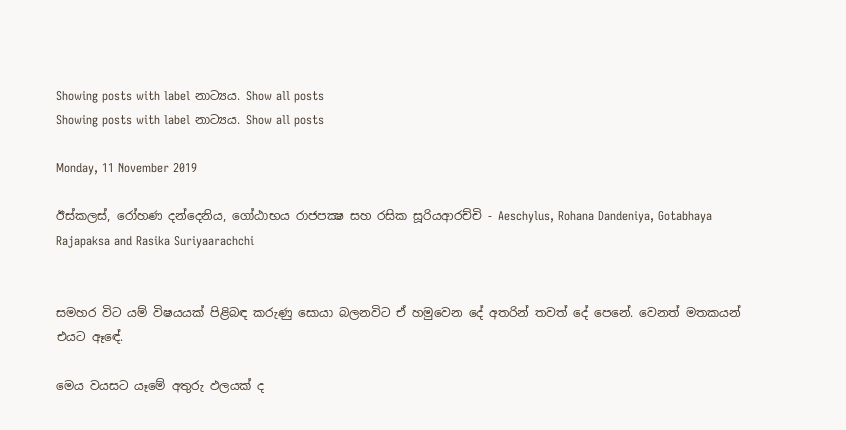Showing posts with label නාට්‍යය. Show all posts
Showing posts with label නාට්‍යය. Show all posts

Monday, 11 November 2019

ඊස්කලස්, රෝහණ දන්දෙනිය, ගෝඨාභය රාජපක්‍ෂ සහ රසික සූරියආරච්චි - Aeschylus, Rohana Dandeniya, Gotabhaya Rajapaksa and Rasika Suriyaarachchi


සමහර විට යම් විෂයයක් පිළිබඳ කරුණු සොයා බලනවිට ඒ හමුවෙන දේ අතරින් තවත් දේ පෙනේ. වෙනත් මතකයන් එයට ඈඳේ.

මෙය වයසට යෑමේ අතුරු ඵලයක් ද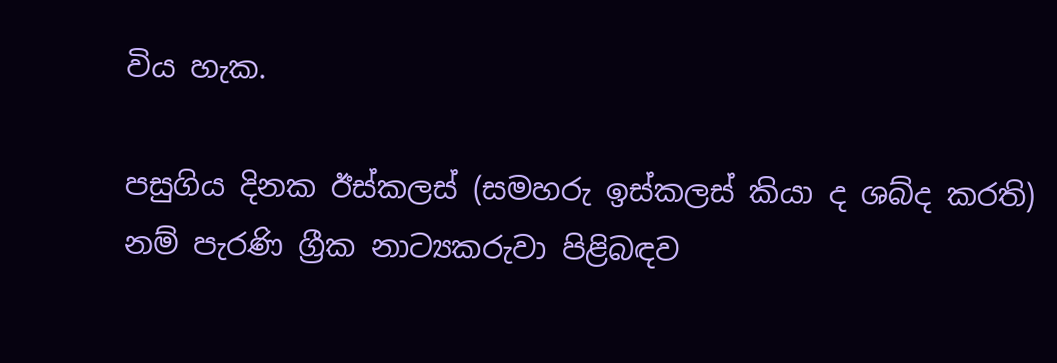විය හැක.

පසුගිය දිනක ඊස්කලස් (සමහරු ඉස්කලස් කියා ද ශබ්ද කරති) නම් පැරණි ග්‍රීක නාට්‍යකරුවා පිළිබඳව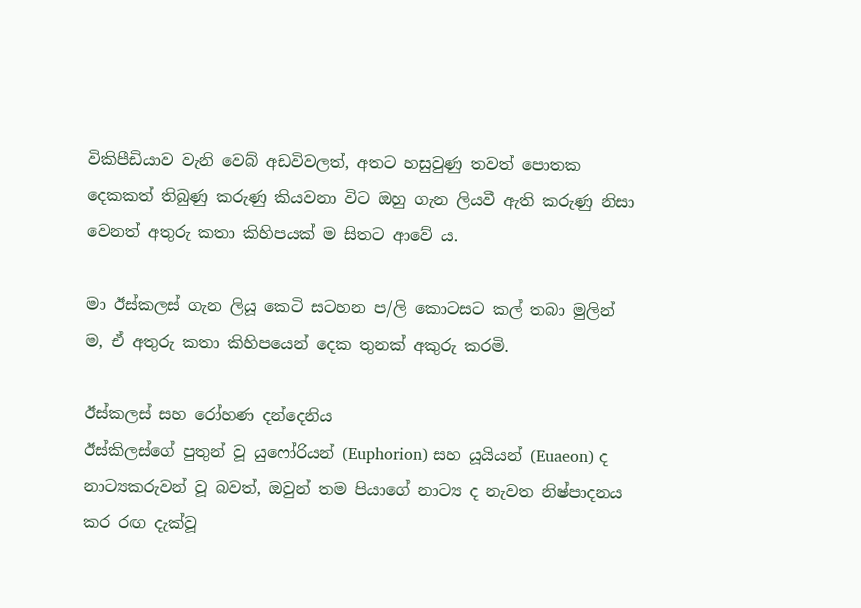විකිපීඩියාව වැනි වෙබ් අඩවිවලත්, අතට හසුවුණු තවත් පොතක දෙකකත් තිබුණු කරුණු කියවනා විට ඔහු ගැන ලියවී ඇති කරුණු නිසා වෙනත් අතුරු කතා කිහිපයක් ම සිතට ආවේ ය.

මා ඊස්කලස් ගැන ලියූ කෙටි සටහන ප/ලි කොටසට කල් තබා මුලින් ම, ඒ අතුරු කතා කිහිපයෙන් දෙක තුනක් අකුරු කරමි.

ඊස්කලස් සහ රෝහණ දන්දෙනිය
ඊස්කිලස්ගේ පුතුන් වූ යුෆෝරියන් (Euphorion) සහ යූයියන් (Euaeon) ද නාට්‍යකරුවන් වූ බවත්, ඔවුන් තම පියාගේ නාට්‍ය ද නැවත නිෂ්පාදනය කර රඟ දැක්වූ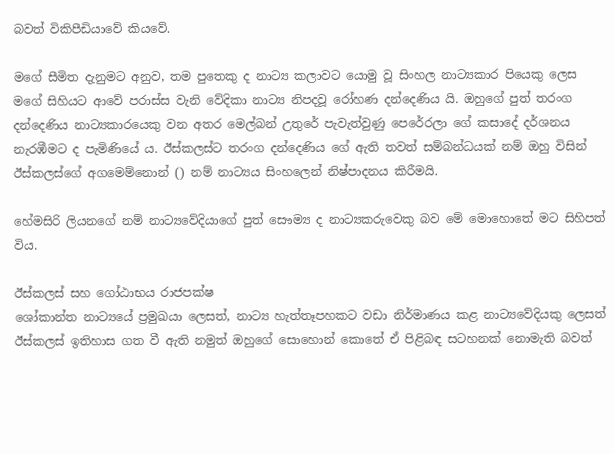බවත් විකිපීඩියාවේ කියවේ.

මගේ සීමිත දැනුමට අනුව, තම පුතෙකු ද නාට්‍ය කලාවට යොමු වූ සිංහල නාට්‍යකාර පියෙකු ලෙස මගේ සිහියට ආවේ පරාස්ස වැනි වේදිකා නාට්‍ය නිපදවූ රෝහණ දන්දෙණිය යි. ඔහුගේ පුත් තරංග දන්දෙණිය නාට්‍යකාරයෙකු වන අතර මෙල්බන් උතුරේ පැවැත්වුණු පෙරේරලා ගේ කසාදේ දර්ශනය නැරඹීමට ද පැමිණියේ ය. ඊස්කලස්ට තරංග දන්දෙණිය ගේ ඇති තවත් සම්බන්ධයක් නම් ඔහු විසින් ඊස්කලස්ගේ අගමෙම්නොන් () නම් නාට්‍යය සිංහලෙන් නිෂ්පාදනය කිරීමයි.

හේමසිරි ලියනගේ නම් නාට්‍යවේදියාගේ පුත් සෞම්‍ය ද නාට්‍යකරුවෙකු බව මේ මොහොතේ මට සිහිපත් විය.

ඊස්කලස් සහ ගෝඨාභය රාජපක්ෂ
ශෝකාන්ත නාට්‍යයේ ප්‍රමුඛයා ලෙසත්, නාට්‍ය හැත්තෑපහකට වඩා නිර්මාණය කළ නාට්‍යවේදියකු ලෙසත් ඊස්කලස් ඉතිහාස ගත වී ඇති නමුත් ඔහුගේ සොහොන් කොතේ ඒ පිළිබඳ සටහනක් නොමැති බවත්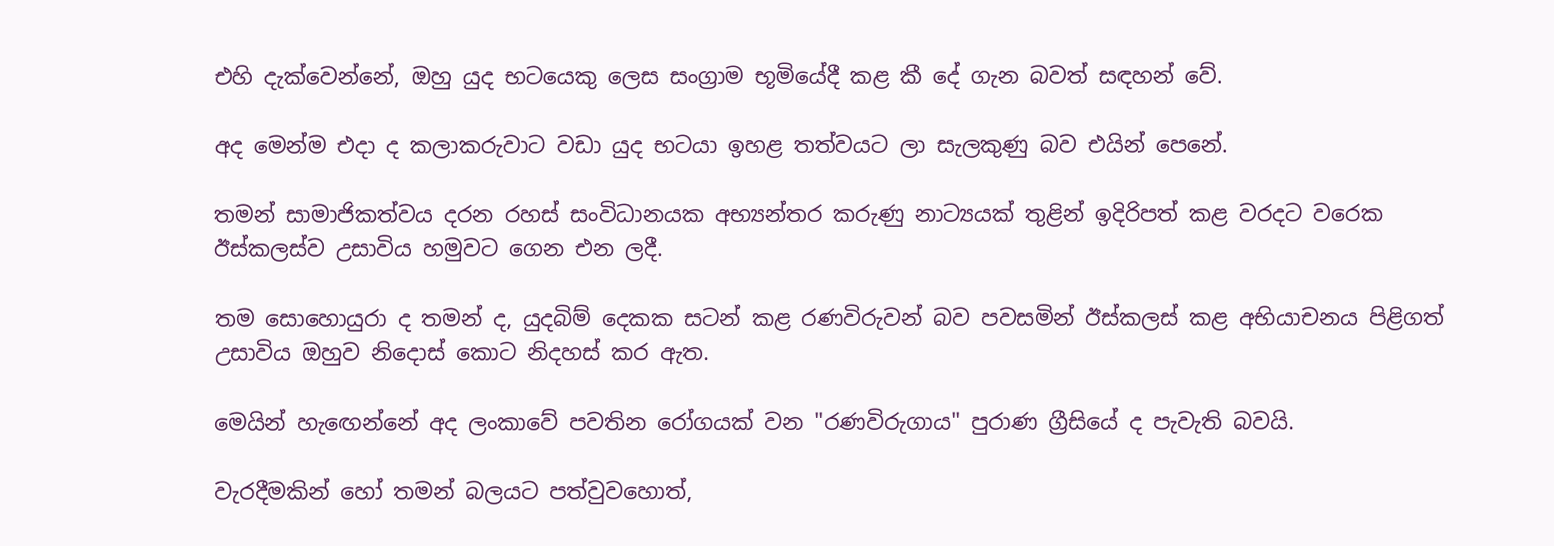එහි දැක්වෙන්නේ, ඔහු යුද භටයෙකු ලෙස සංග්‍රාම භූමියේදී කළ කී දේ ගැන බවත් සඳහන් වේ.

අද මෙන්ම එදා ද කලාකරුවාට වඩා යුද භටයා ඉහළ තත්වයට ලා සැලකුණු බව එයින් පෙනේ.

තමන් සාමාජිකත්වය දරන රහස් සංවිධානයක අභ්‍යන්තර කරුණු නාට්‍යයක් තුළින් ඉදිරිපත් කළ වරදට වරෙක ඊස්කලස්ව උසාවිය හමුවට ගෙන එන ලදී.

තම සොහොයුරා ද තමන් ද, යුදබිම් දෙකක සටන් කළ රණවිරුවන් බව පවසමින් ඊස්කලස් කළ අභියාචනය පිළිගත් උසාවිය ඔහුව නිදොස් කොට නිදහස් කර ඇත.

මෙයින් හැඟෙන්නේ අද ලංකාවේ පවතින රෝගයක් වන "රණවිරුගාය" පුරාණ ග්‍රීසියේ ද පැවැති බවයි.

වැරදීමකින් හෝ තමන් බලයට පත්වුවහොත්,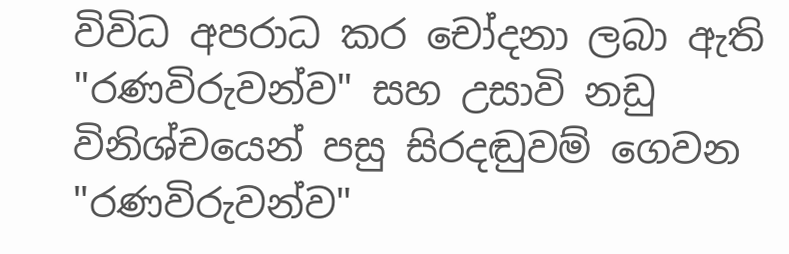විවිධ අපරාධ කර චෝදනා ලබා ඇති "රණවිරුවන්ව" සහ උසාවි නඩු විනිශ්චයෙන් පසු සිරදඬුවම් ගෙවන "රණවිරුවන්ව"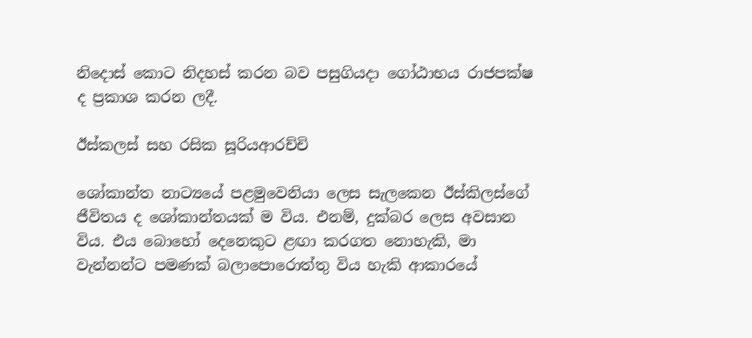නිදොස් කොට නිදහස් කරන බව පසුගියදා ගෝඨාභය රාජපක්ෂ ද ප්‍රකාශ කරන ලදී.

ඊස්කලස් සහ රසික සූරියආරච්චි

ශෝකාන්ත නාට්‍යයේ පළමුවෙනියා ලෙස සැලකෙන ඊස්කිලස්ගේ ජීවිතය ද ශෝකාන්තයක් ම විය. එනම්, දුක්බර ලෙස අවසාන විය. එය බොහෝ දෙනෙකුට ළඟා කරගත නොහැකි, මා වැන්නන්ට පමණක් බලාපොරොත්තු විය හැකි ආකාරයේ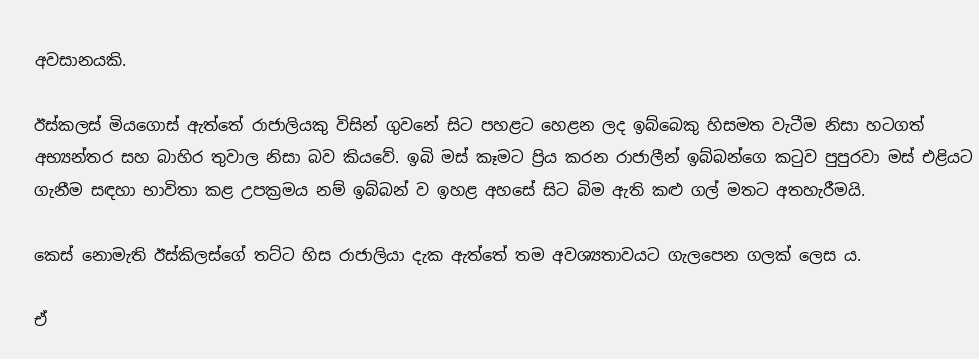අවසානයකි.

ඊස්කලස් මියගොස් ඇත්තේ රාජාලියකු විසින් ගුවනේ සිට පහළට හෙළන ලද ඉබ්බෙකු හිසමත වැටීම නිසා හටගත් අභ්‍යන්තර සහ බාහිර තුවාල නිසා බව කියවේ. ඉබි මස් කෑමට ප්‍රිය කරන රාජාලීන් ඉබ්බන්ගෙ කටුව පුපුරවා මස් එළියට ගැනීම සඳහා භාවිතා කළ උපක්‍රමය නම් ඉබ්බන් ව ඉහළ අහසේ සිට බිම ඇති කළු ගල් මතට අතහැරීමයි.

කෙස් නොමැති ඊස්කිලස්ගේ තට්ට හිස රාජාලියා දැක ඇත්තේ තම අවශ්‍යතාවයට ගැලපෙන ගලක් ලෙස ය.

ඒ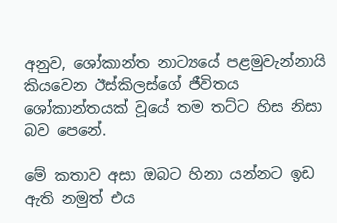අනුව, ශෝකාන්ත නාට්‍යයේ පළමුවැන්නායි කියවෙන ඊස්කිලස්ගේ ජීවිතය ශෝකාන්තයක් වූයේ තම තට්ට හිස නිසා බව පෙනේ.

මේ කතාව අසා ඔබට හිනා යන්නට ඉඩ ඇති නමුත් එය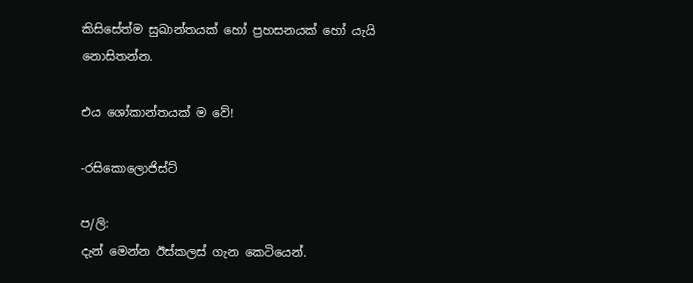කිසිසේත්ම සුඛාන්තයක් හෝ ප්‍රහසනයක් හෝ යැයි නොසිතන්න.

එය ශෝකාන්තයක් ම වේ!

-රසිකොලොජිස්ට්

ප/ලි:
දැන් මෙන්න ඊස්කලස් ගැන කෙටියෙන්.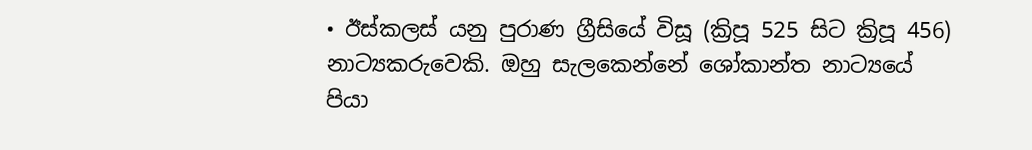• ඊස්කලස් යනු පුරාණ ග්‍රීසියේ විසූ (ක්‍රිපූ 525 සිට ක්‍රිපූ 456) නාට්‍යකරුවෙකි. ඔහු සැලකෙන්නේ ශෝකාන්ත නාට්‍යයේ පියා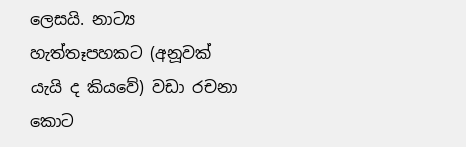ලෙසයි. නාට්‍ය හැත්තෑපහකට (අනූවක් යැයි ද කියවේ) වඩා රචනා කොට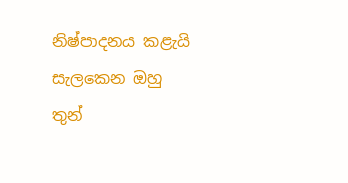නිෂ්පාදනය කළැයි සැලකෙන ඔහු තුන්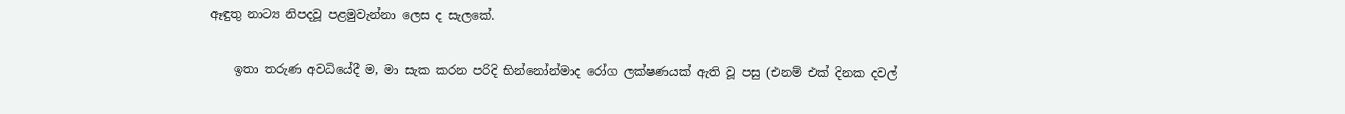ඈඳුතු නාට්‍ය නිපදවූ පළමුවැන්නා ලෙස ද සැලකේ.

    ඉතා තරුණ අවධියේදී ම, මා සැක කරන පරිදි භින්නෝන්මාද රෝග ලක්ෂණයක් ඇති වූ පසු (එනම් එක් දිනක දවල්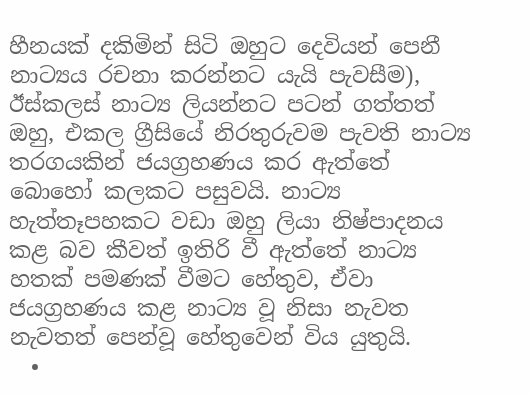හීනයක් දකිමින් සිටි ඔහුට දෙවියන් පෙනී නාට්‍යය රචනා කරන්නට යැයි පැවසීම), ඊස්කලස් නාට්‍ය ලියන්නට පටන් ගත්තත් ඔහු, එකල ග්‍රීසියේ නිරතුරුවම පැවති නාට්‍ය තරගයකින් ජයග්‍රහණය කර ඇත්තේ බොහෝ කලකට පසුවයි. නාට්‍ය හැත්තෑපහකට වඩා ඔහු ලියා නිෂ්පාදනය කළ බව කීවත් ඉතිරි වී ඇත්තේ නාට්‍ය හතක් පමණක් වීමට හේතුව, ඒවා ජයග්‍රහණය කළ නාට්‍ය වූ නිසා නැවත නැවතත් පෙන්වූ හේතුවෙන් විය යුතුයි.
  •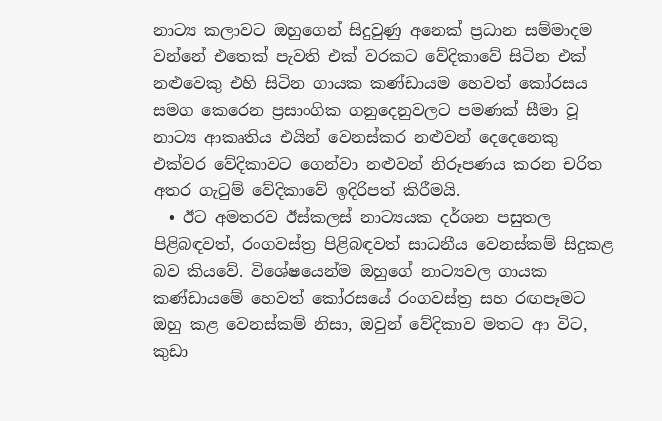නාට්‍ය කලාවට ඔහුගෙන් සිදුවුණු අනෙක් ප්‍රධාන සම්මාදම වන්නේ එතෙක් පැවති එක් වරකට වේදිකාවේ සිටින එක් නළුවෙකු එහි සිටින ගායක කණ්ඩායම හෙවත් කෝරසය සමග කෙරෙන ප්‍රසාංගික ගනුදෙනුවලට පමණක් සීමා වූ නාට්‍ය ආකෘතිය එයින් වෙනස්කර නළුවන් දෙදෙනෙකු එක්වර වේදිකාවට ගෙන්වා නළුවන් නිරූපණය කරන චරිත අතර ගැටුම් වේදිකාවේ ඉදිරිපත් කිරීමයි.
  • ඊට අමතරව ඊස්කලස් නාට්‍යයක දර්ශන පසුතල පිළිබඳවත්, රංගවස්ත්‍ර පිළිබඳවත් සාධනීය වෙනස්කම් සිදුකළ බව කියවේ. විශේෂයෙන්ම ඔහුගේ නාට්‍යවල ගායක කණ්ඩායමේ හෙවත් කෝරසයේ රංගවස්ත්‍ර සහ රඟපෑමට ඔහු කළ වෙනස්කම් නිසා, ඔවුන් වේදිකාව මතට ආ විට, කුඩා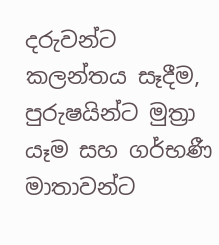දරුවන්ට කලන්තය සෑදීම, පුරුෂයින්ට මුත්‍රා යෑම සහ ගර්භණී මාතාවන්ට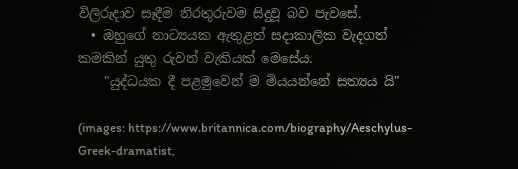විලිරුදාව සෑදීම නිරතුරුවම සිදුවූ බව පැවසේ.
  • ඔහුගේ නාට්‍යයක ඇතුළත් සදාකාලික වැදගත් කමකින් යුතු රුවන් වැකියක් මෙසේය.
    "යුද්ධයක දී පළමුවෙන් ම මියයන්නේ සත්‍යය යි"

(images: https://www.britannica.com/biography/Aeschylus-Greek-dramatist,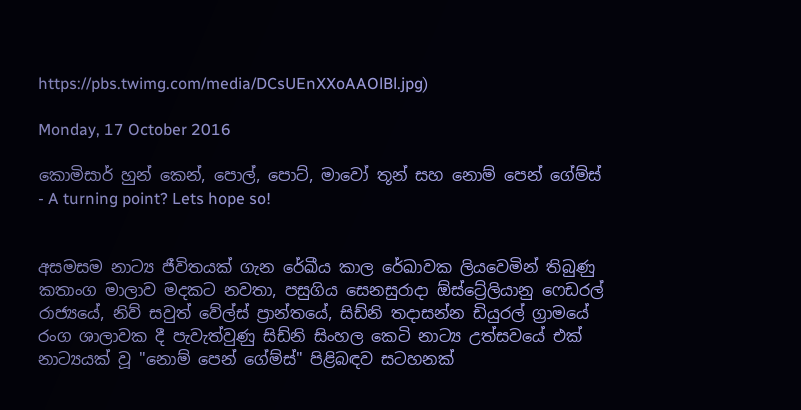https://pbs.twimg.com/media/DCsUEnXXoAAOlBl.jpg)

Monday, 17 October 2016

කොමිසාර් හුන් කෙන්, පොල්, පොට්, මාවෝ තූන් සහ නොම් පෙන් ගේම්ස් - A turning point? Lets hope so!


අසමසම නාට්‍ය ජීවිතයක් ගැන රේඛීය කාල රේඛාවක ලියවෙමින් තිබුණු කතාංග මාලාව මදකට නවතා, පසුගිය සෙනසුරාදා ඕස්ට්‍රේලියානු ෆෙඩරල් රාජ්‍යයේ, නිව් සවුත් වේල්ස් ප්‍රාන්තයේ, සිඩ්නි තදාසන්න ඩියුරල් ග්‍රාමයේ රංග ශාලාවක දී පැවැත්වුණු සිඩ්නි සිංහල කෙටි නාට්‍ය උත්සවයේ එක් නාට්‍යයක් වූ "නොම් පෙන් ගේම්ස්" පිළිබඳව සටහනක්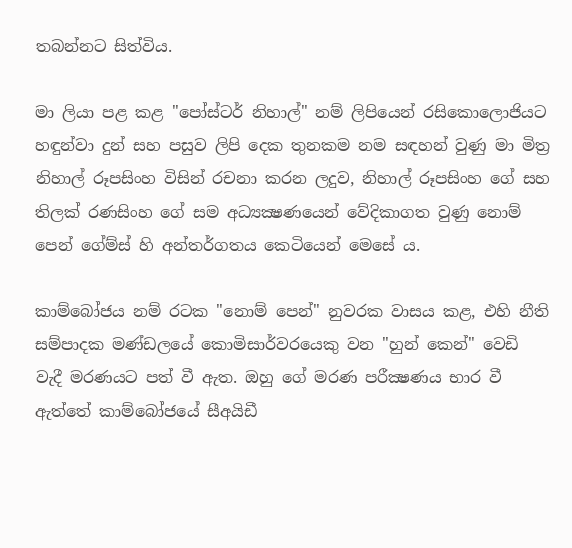තබන්නට සිත්විය.

මා ලියා පළ කළ "පෝස්ටර් නිහාල්" නම් ලිපියෙන් රසිකොලොජියට හඳුන්වා දුන් සහ පසුව ලිපි දෙක තුනකම නම සඳහන් වුණු මා මිත්‍ර නිහාල් රූපසිංහ විසින් රචනා කරන ලදුව, නිහාල් රූපසිංහ ගේ සහ තිලක් රණසිංහ ගේ සම අධ්‍යක්‍ෂණයෙන් වේදිකාගත වුණු නොම් පෙන් ගේම්ස් හි අන්තර්ගතය කෙටියෙන් මෙසේ ය.

කාම්බෝජය නම් රටක "නොම් පෙන්" නුවරක වාසය කළ, එහි නීති සම්පාදක මණ්ඩලයේ කොමිසාර්වරයෙකු වන "හුන් කෙන්" වෙඩි වැදී මරණයට පත් වී ඇත. ඔහු ගේ මරණ පරීක්‍ෂණය භාර වී ඇත්තේ කාම්බෝජයේ සීඅයිඩී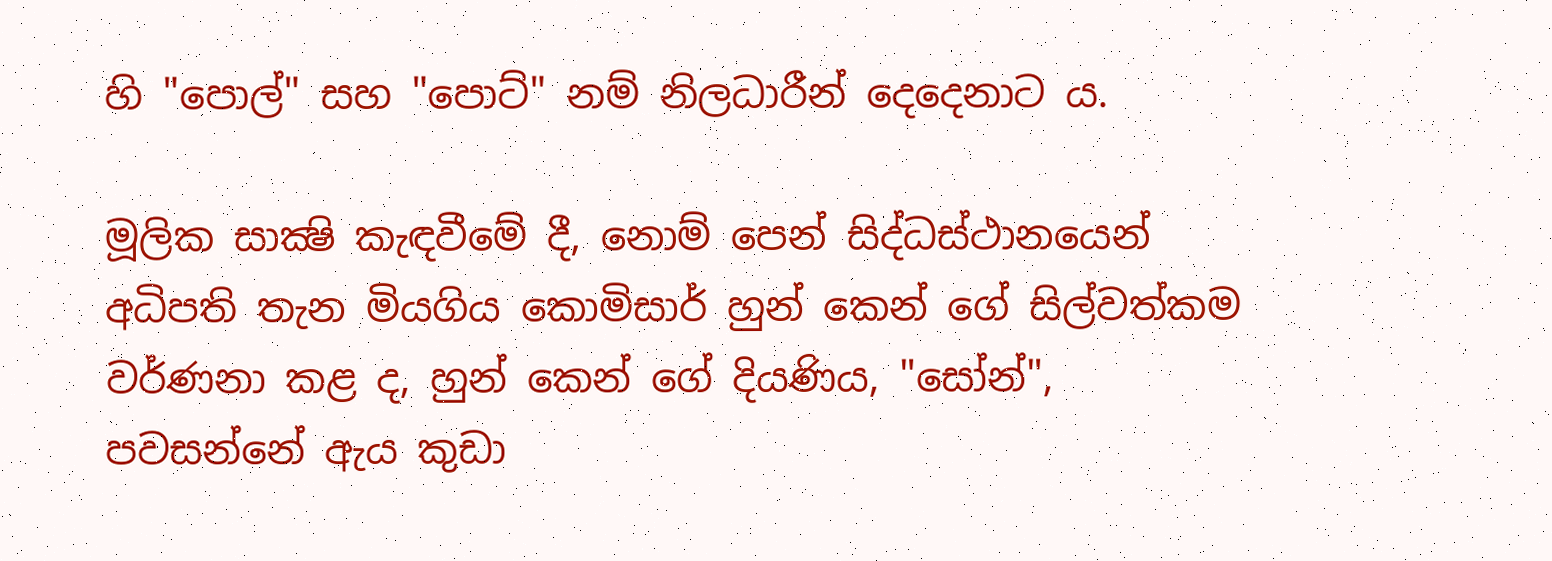හි "පොල්" සහ "පොට්" නම් නිලධාරීන් දෙදෙනාට ය.

මූලික සාක්‍ෂි කැඳවීමේ දී, නොම් පෙන් සිද්ධස්ථානයෙන් අධිපති තැන මියගිය කොමිසාර් හුන් කෙන් ගේ සිල්වත්කම වර්ණනා කළ ද, හුන් කෙන් ගේ දියණිය, "සෝන්", පවසන්නේ ඇය කුඩා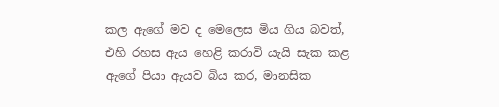කල ඇගේ මව ද මෙලෙස මිය ගිය බවත්, එහි රහස ඇය හෙළි කරාවි යැයි සැක කළ ඇගේ පියා ඇයව බිය කර, මානසික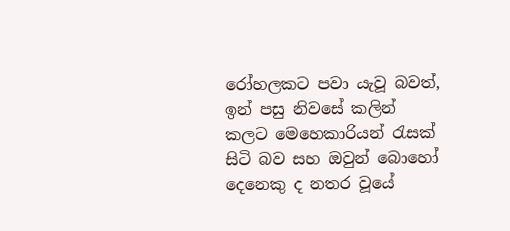රෝහලකට පවා යැවූ බවත්, ඉන් පසු නිවසේ කලින් කලට මෙහෙකාරියන් රැසක් සිටි බව සහ ඔවුන් බොහෝ දෙනෙකු ද නතර වූයේ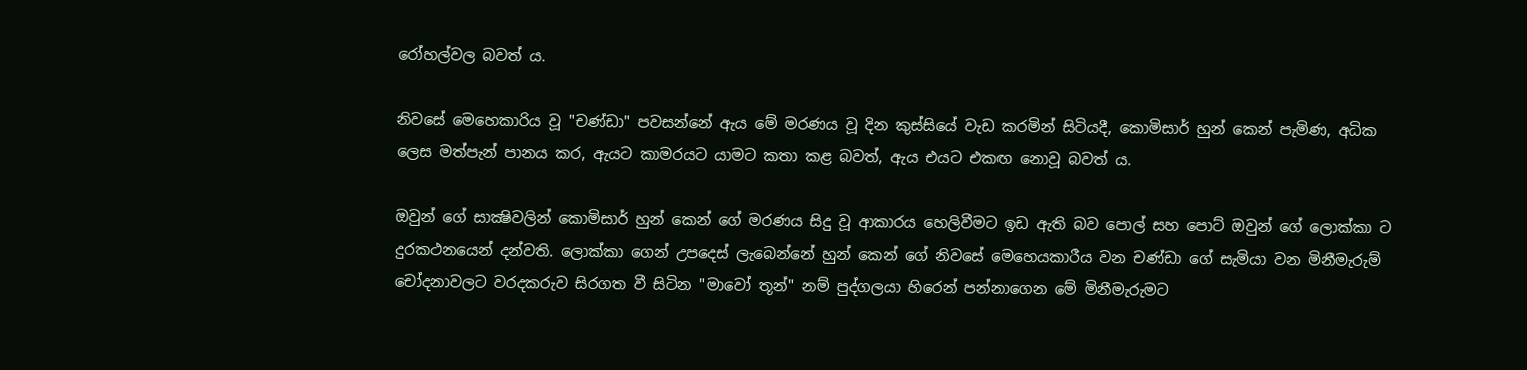රෝහල්වල බවත් ය.

නිවසේ මෙහෙකාරිය වූ "චණ්ඩා" පවසන්නේ ඇය මේ මරණය වූ දින කුස්සියේ වැඩ කරමින් සිටියදී, කොමිසාර් හුන් කෙන් පැමිණ, අධික ලෙස මත්පැන් පානය කර, ඇයට කාමරයට යාමට කතා කළ බවත්, ඇය එයට එකඟ නොවූ බවත් ය.

ඔවුන් ගේ සාක්‍ෂිවලින් කොමිසාර් හුන් කෙන් ගේ මරණය සිදු වූ ආකාරය හෙලිවීමට ඉඩ ඇති බව පොල් සහ පොට් ඔවුන් ගේ ලොක්කා ට දුරකථනයෙන් දන්වති. ලොක්කා ගෙන් උපදෙස් ලැබෙන්නේ හුන් කෙන් ගේ නිවසේ මෙහෙයකාරීය වන චණ්ඩා ගේ සැමියා වන මිනීමැරුම් චෝදනාවලට වරදකරුව සිරගත වී සිටින "මාවෝ තූන්" නම් පුද්ගලයා හිරෙන් පන්නාගෙන මේ මිනීමැරුමට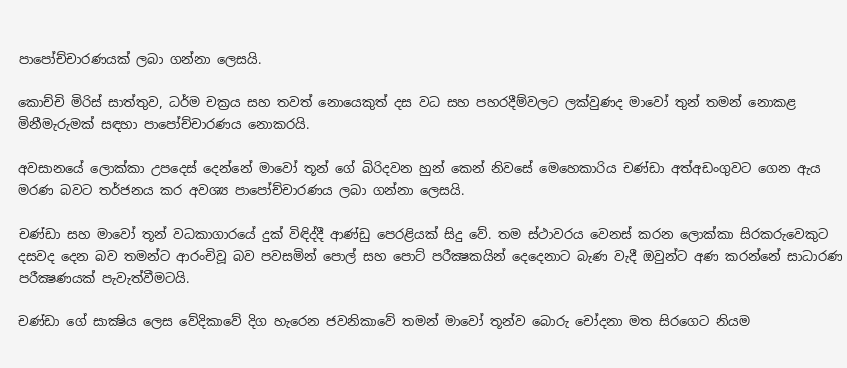පාපෝච්චාරණයක් ලබා ගන්නා ලෙසයි.

කොච්චි මිරිස් සාත්තුව, ධර්ම චක්‍රය සහ තවත් නොයෙකුත් දස වධ සහ පහරදීම්වලට ලක්වුණද මාවෝ තුන් තමන් නොකළ මිනීමැරුමක් සඳහා පාපෝච්චාරණය නොකරයි.

අවසානයේ ලොක්කා උපදෙස් දෙන්නේ මාවෝ තූන් ගේ බිරිදවන හුන් කෙන් නිවසේ මෙහෙකාරිය චණ්ඩා අත්අඩංගුවට ගෙන ඇය මරණ බවට තර්ජනය කර අවශ්‍ය පාපෝච්චාරණය ලබා ගන්නා ලෙසයි.

චණ්ඩා සහ මාවෝ තූන් වධකාගාරයේ දුක් විඳිද්දී ආණ්ඩු පෙරළියක් සිදු වේ. තම ස්ථාවරය වෙනස් කරන ලොක්කා සිරකරුවෙකුට දසවද දෙන බව තමන්ට ආරංචිවූ බව පවසමින් පොල් සහ පොට් පරීක්‍ෂකයින් දෙදෙනාට බැණ වැදී ඔවුන්ට අණ කරන්නේ සාධාරණ පරීක්‍ෂණයක් පැවැත්වීමටයි.

චණ්ඩා ගේ සාක්‍ෂිය ලෙස වේදිකාවේ දිග හැරෙන ජවනිකාවේ තමන් මාවෝ තූන්ව බොරු චෝදනා මත සිරගෙට නියම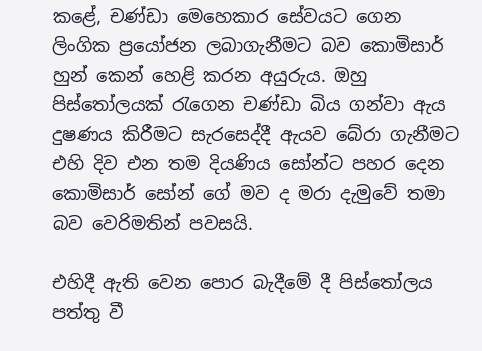කළේ, චණ්ඩා මෙහෙකාර සේවයට ගෙන ලිංගික ප්‍රයෝජන ලබාගැනීමට බව කොමිසාර් හුන් කෙන් හෙළි කරන අයුරුය. ඔහු පිස්තෝලයක් රැගෙන චණ්ඩා බිය ගන්වා ඇය දුෂණය කිරීමට සැරසෙද්දී ඇයව බේරා ගැනීමට එහි දිව එන තම දියණිය සෝන්ට පහර දෙන කොමිසාර් සෝන් ගේ මව ද මරා දැමුවේ තමා බව වෙරිමතින් පවසයි.

එහිදී ඇති වෙන පොර බැදීමේ දී පිස්තෝලය පත්තු වී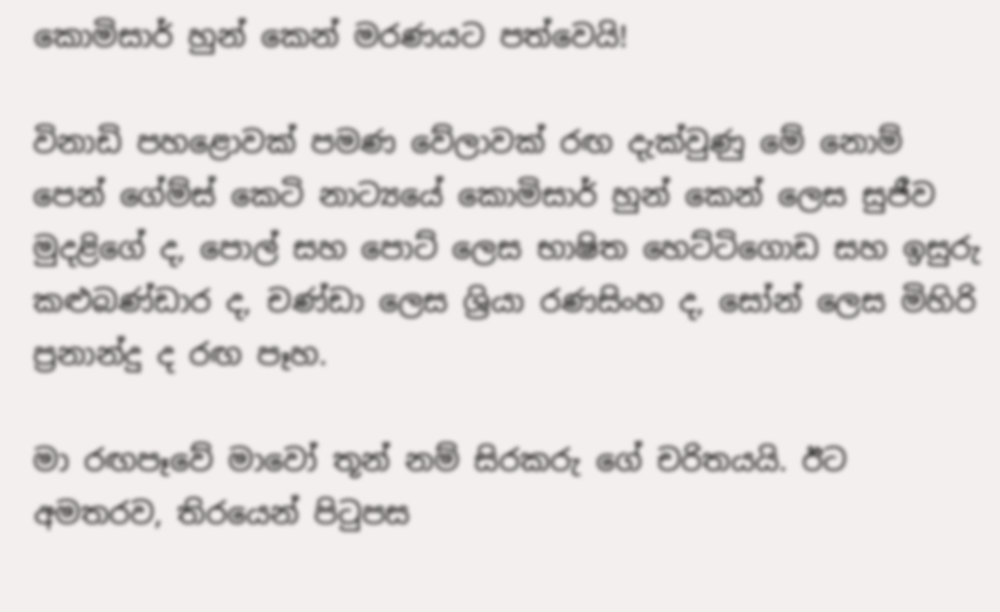කොමිසාර් හුන් කෙන් මරණයට පත්වෙයි!

විනාඩි පහළොවක් පමණ වේලාවක් රඟ දැක්වුණු මේ නොම් පෙන් ගේම්ස් කෙටි නාට්‍යයේ කොමිසාර් හුන් කෙන් ලෙස සුජීව මුදළිගේ ද, පොල් සහ පොට් ලෙස භාෂිත හෙට්ටිගොඩ සහ ඉසුරු කළුබණ්ඩාර ද, චණ්ඩා ලෙස ශ්‍රියා රණසිංහ ද, සෝන් ලෙස මිහිරි ප්‍රනාන්දු ද රඟ පෑහ.

මා රඟපෑවේ මාවෝ තූන් නම් සිරකරු ගේ චරිතයයි. ඊට අමතරව, තිරයෙන් පිටුපස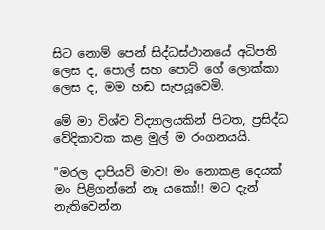සිට නොම් පෙන් සිද්ධස්ථානයේ අධිපති ලෙස ද, පොල් සහ පොට් ගේ ලොක්කා ලෙස ද, මම හඬ සැපයූවෙමි.

මේ මා විශ්ව විද්‍යාලයකින් පිටත, ප්‍රසිද්ධ වේදිකාවක කළ මුල් ම රංගනයයි.

"මරල දාපියව් මාව! මං නොකළ දෙයක් මං පිළිගන්නේ නෑ යකෝ!! මට දැන් නැතිවෙන්න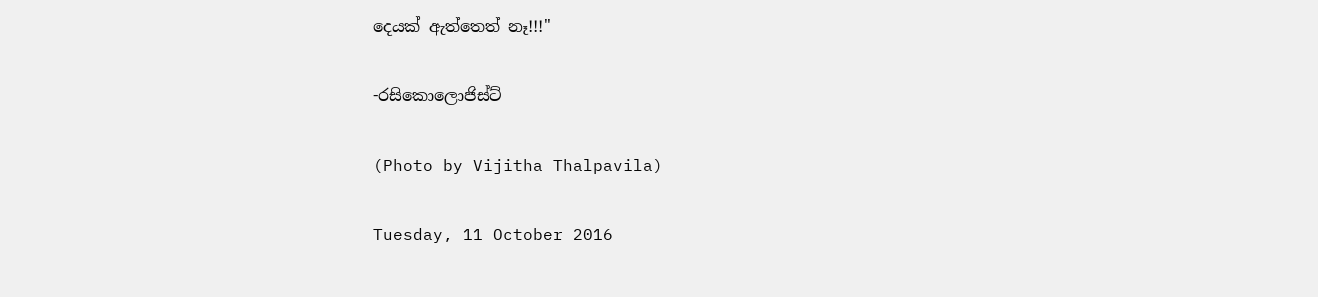දෙයක් ඇත්තෙත් නෑ!!!"

-රසිකොලොජිස්ට්

(Photo by Vijitha Thalpavila)

Tuesday, 11 October 2016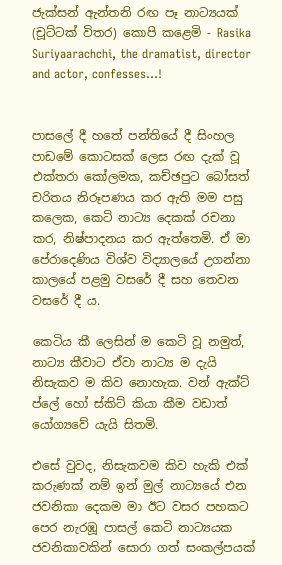ජැක්සන් ඇන්තනි රඟ පෑ නාට්‍යයක් (චූට්ටක් විතර) කොපි කළෙමි - Rasika Suriyaarachchi, the dramatist, director and actor, confesses...!


පාසලේ දී හතේ පන්තියේ දී සිංහල පාඩමේ කොටසක් ලෙස රඟ දැක් වූ එක්තරා කෝලමක, කච්ඡපුට බෝසත් චරිතය නිරූපණය කර ඇති මම පසු කලෙක, කෙටි නාට්‍ය දෙකක් රචනා කර, නිෂ්පාදනය කර ඇත්තෙමි. ඒ මා පේරාදෙණිය විශ්ව විද්‍යාලයේ උගන්නා කාලයේ පළමු වසරේ දී සහ තෙවන වසරේ දී ය.

කෙටිය කී ලෙසින් ම කෙටි වූ නමුත්, නාට්‍ය කීවාට ඒවා නාට්‍ය ම දැයි නිසැකව ම කිව නොහැක. වන් ඇක්ට් ප්ලේ හෝ ස්කිට් කියා කීම වඩාත් යෝග්‍යවේ යැයි සිතමි.

එසේ වුවද, නිසැකවම කිව හැකි එක් කරුණක් නම් ඉන් මුල් නාට්‍යයේ එන ජවනිකා දෙකම මා ඊට වසර පහකට පෙර නැරඹූ පාසල් කෙටි නාට්‍යයක ජවනිකාවකින් සොරා ගත් සංකල්පයක්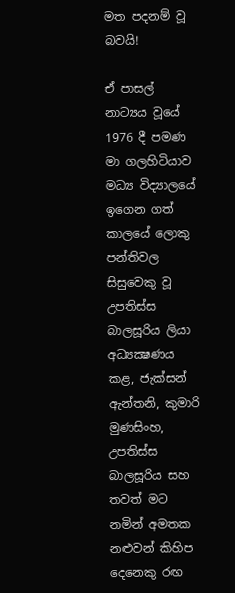මත පදනම් වූ බවයි!

ඒ පාසල් නාට්‍යය වූයේ 1976 දී පමණ මා ගලහිටියාව මධ්‍ය විද්‍යාලයේ ඉගෙන ගත් කාලයේ ලොකු පන්තිවල සිසුවෙකු වූ උපතිස්ස බාලසූරිය ලියා අධ්‍යක්‍ෂණය කළ, ජැක්සන් ඇන්තනි, කුමාරි මුණසිංහ, උපතිස්ස බාලසූරිය සහ තවත් මට නමින් අමතක නළුවන් කිහිප දෙනෙකු රඟ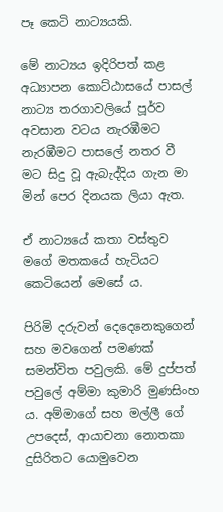පෑ කෙටි නාට්‍යයකි.

මේ නාට්‍යය ඉදිරිපත් කළ අධ්‍යාපන කොට්ඨාසයේ පාසල් නාට්‍ය තරගාවලියේ පූර්ව අවසාන වටය නැරඹීමට නැරඹීමට පාසලේ නතර වී මට සිදු වූ ඇබැද්දිය ගැන මා මින් පෙර දිනයක ලියා ඇත.

ඒ නාට්‍යයේ කතා වස්තුව මගේ මතකයේ හැටියට කෙටියෙන් මෙසේ ය.

පිරිමි දරුවන් දෙදෙනෙකුගෙන් සහ මවගෙන් පමණක් සමන්විත පවුලකි. මේ දුප්පත් පවුලේ අම්මා කුමාරි මුණසිංහ ය. අම්මාගේ සහ මල්ලී ගේ උපදෙස්, ආයාචනා නොතකා දුසිරිතට යොමුවෙන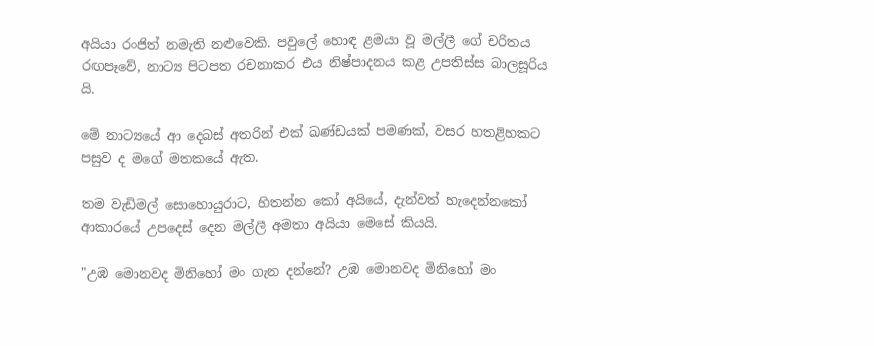අයියා රංජිත් නමැති නළුවෙකි. පවුලේ හොඳ ළමයා වූ මල්ලී ගේ චරිතය රඟපෑවේ, නාට්‍ය පිටපත රචනාකර එය නිෂ්පාදනය කළ උපතිස්ස බාලසූරිය යි.

මේ නාට්‍යයේ ආ දෙබස් අතරින් එක් ඛණ්ඩයක් පමණක්, වසර හතළිහකට පසුව ද මගේ මතකයේ ඇත.

තම වැඩිමල් සොහොයුරාට, හිතන්න කෝ අයියේ, දැන්වත් හැදෙන්නකෝ ආකාරයේ උපදෙස් දෙන මල්ලී අමතා අයියා මෙසේ කියයි.

"උඹ මොනවද මිනිහෝ මං ගැන දන්නේ? උඹ මොනවද මිනිහෝ මං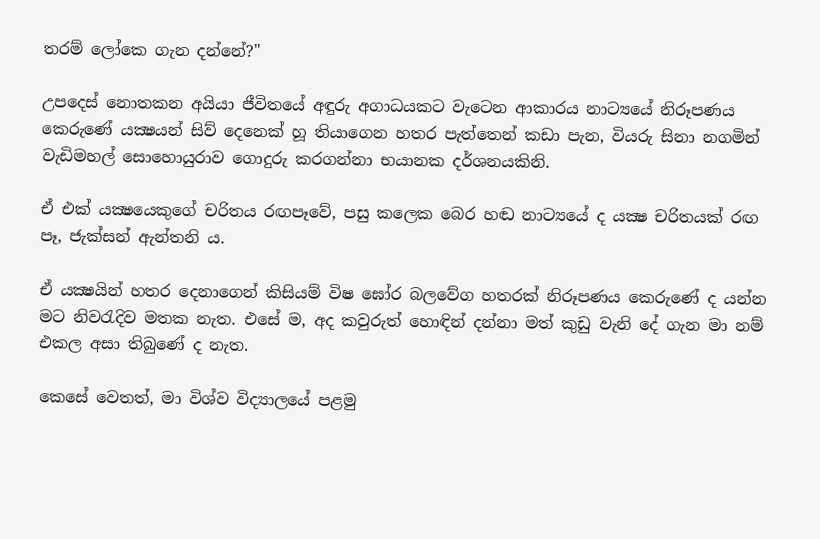තරම් ලෝකෙ ගැන දන්නේ?"

උපදෙස් නොතකන අයියා ජීවිතයේ අඳුරු අගාධයකට වැටෙන ආකාරය නාට්‍යයේ නිරූපණය කෙරුණේ යක්‍ෂයන් සිව් දෙනෙක් හූ තියාගෙන හතර පැත්තෙන් කඩා පැන, වියරු සිනා නගමින් වැඩිමහල් සොහොයුරාව ගොදුරු කරගන්නා භයානක දර්ශනයකිනි.

ඒ එක් යක්‍ෂයෙකුගේ චරිතය රඟපෑවේ, පසු කලෙක බෙර හඬ නාට්‍යයේ ද යක්‍ෂ චරිතයක් රඟ පෑ, ජැක්සන් ඇන්තනි ය.

ඒ යක්‍ෂයින් හතර දෙනාගෙන් කිසියම් විෂ ඝෝර බලවේග හතරක් නිරූපණය කෙරුණේ ද යන්න මට නිවරැදිව මතක නැත. එසේ ම, අද කවුරුත් හොඳින් දන්නා මත් කුඩු වැනි දේ ගැන මා නම් එකල අසා තිබුණේ ද නැත.

කෙසේ වෙතත්, මා විශ්ව විද්‍යාලයේ පළමු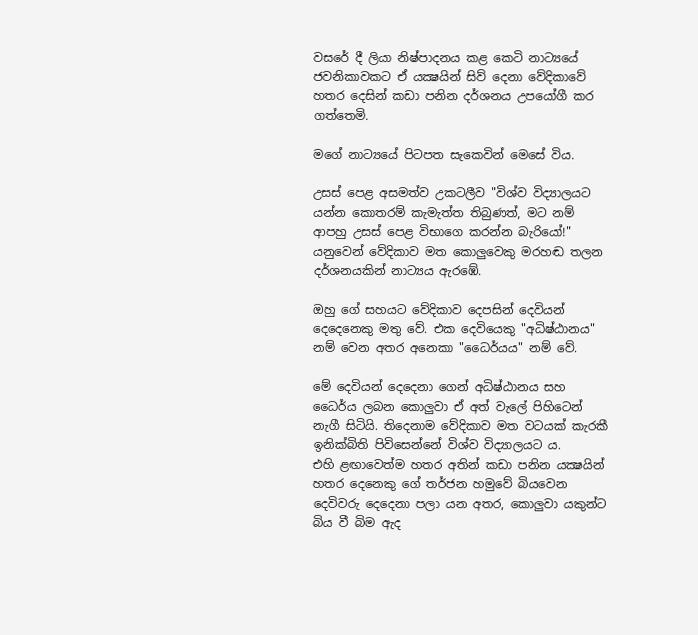වසරේ දී ලියා නිෂ්පාදනය කළ කෙටි නාට්‍යයේ ජවනිකාවකට ඒ යක්‍ෂයින් සිව් දෙනා වේදිකාවේ හතර දෙසින් කඩා පනින දර්ශනය උපයෝගී කර ගත්තෙමි.

මගේ නාට්‍යයේ පිටපත සැකෙවින් මෙසේ විය.

උසස් පෙළ අසමත්ව උකටලීව "විශ්ව විද්‍යාලයට යන්න කොතරම් කැමැත්ත තිබුණත්, මට නම් ආපහු උසස් පෙළ විභාගෙ කරන්න බැරියෝ!" යනුවෙන් වේදිකාව මත කොලුවෙකු මරහඬ තලන දර්ශනයකින් නාට්‍යය ඇරඹේ.

ඔහු ගේ සහයට වේදිකාව දෙපසින් දෙවියන් දෙදෙනෙකු මතු වේ. එක දෙවියෙකු "අධිෂ්ඨානය" නම් වෙන අතර අනෙකා "ධෛර්යය" නම් වේ.

මේ දෙවියන් දෙදෙනා ගෙන් අධිෂ්ඨානය සහ ධෛර්ය ලබන කොලුවා ඒ අත් වැලේ පිහිටෙන් නැගී සිටියි. තිදෙනාම වේදිකාව මත වටයක් කැරකී ඉනික්බිති පිවිසෙන්නේ විශ්ව විද්‍යාලයට ය.
එහි ළඟාවෙත්ම හතර අතින් කඩා පනින යක්‍ෂයින් හතර දෙනෙකු ගේ තර්ජන හමුවේ බියවෙන දෙවිවරු දෙදෙනා පලා යන අතර, කොලුවා යකුන්ට බිය වී බිම ඇද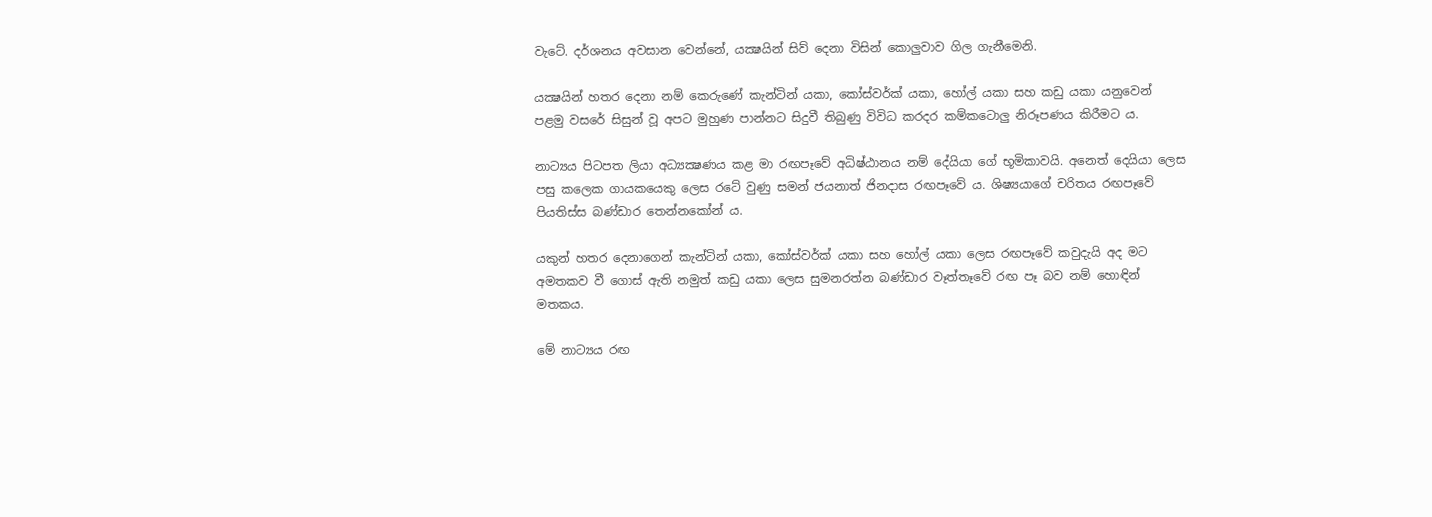වැටේ. දර්ශනය අවසාන වෙන්නේ, යක්‍ෂයින් සිව් දෙනා විසින් කොලුවාව ගිල ගැනීමෙනි.

යක්‍ෂයින් හතර දෙනා නම් කෙරුණේ කැන්ටින් යකා, කෝස්වර්ක් යකා, හෝල් යකා සහ කඩු යකා යනුවෙන් පළමු වසරේ සිසුන් වූ අපට මුහුණ පාන්නට සිදුවී තිබුණු විවිධ කරදර කම්කටොලු නිරූපණය කිරීමට ය.

නාට්‍යය පිටපත ලියා අධ්‍යක්‍ෂණය කළ මා රඟපෑවේ අධිෂ්ඨානය නම් දේයියා ගේ භූමිකාවයි. අනෙත් දෙයියා ලෙස පසු කලෙක ගායකයෙකු ලෙස රටේ වුණු සමන් ජයනාත් ජිනදාස රඟපෑවේ ය. ශිෂ්‍යයාගේ චරිතය රඟපෑවේ පියතිස්ස බණ්ඩාර තෙන්නකෝන් ය.

යකුන් හතර දෙනාගෙන් කැන්ටින් යකා, කෝස්වර්ක් යකා සහ හෝල් යකා ලෙස රඟපෑවේ කවුදැයි අද මට අමතකව වී ගොස් ඇති නමුත් කඩු යකා ලෙස සුමනරත්න බණ්ඩාර වෑත්තෑවේ රඟ පෑ බව නම් හොඳින් මතකය.

මේ නාට්‍යය රඟ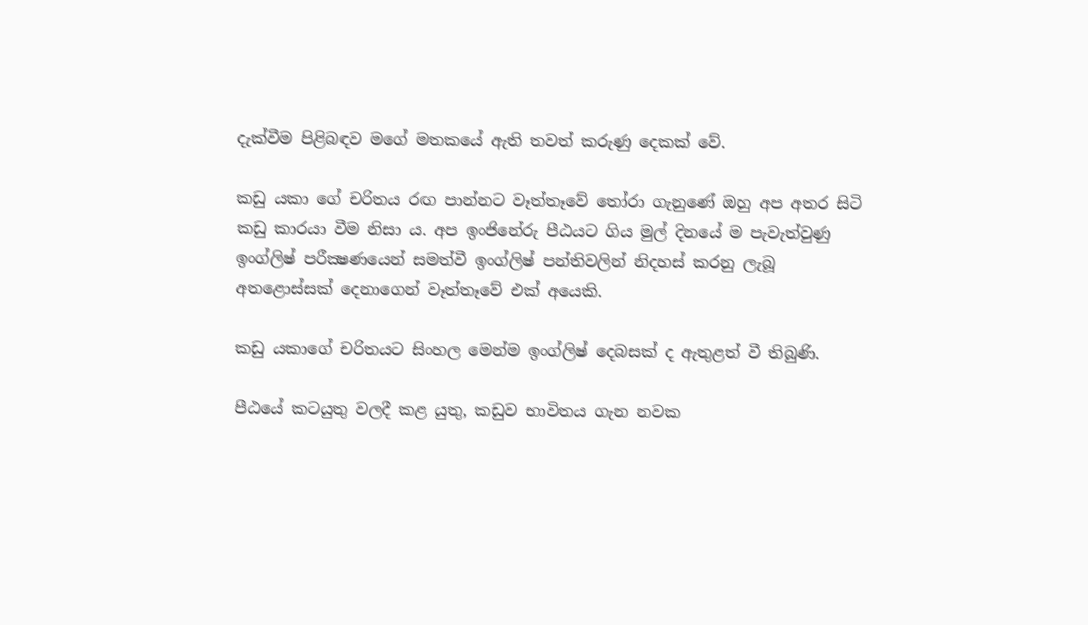දැක්වීම පිළිබඳව මගේ මතකයේ ඇති තවත් කරුණු දෙකක් වේ.

කඩු යකා ගේ චරිතය රඟ පාන්නට වෑත්තෑවේ තෝරා ගැනුණේ ඔහු අප අතර සිටි කඩු කාරයා වීම නිසා ය. අප ඉංජිනේරු පීඨයට ගිය මුල් දිනයේ ම පැවැත්වුණු ඉංග්ලිෂ් පරීක්‍ෂණයෙන් සමත්වී ඉංග්ලිෂ් පන්තිවලින් නිදහස් කරනු ලැබූ අතළොස්සක් දෙනාගෙන් වෑත්තෑවේ එක් අයෙකි.

කඩු යකාගේ චරිතයට සිංහල මෙන්ම ඉංග්ලිෂ් දෙබසක් ද ඇතුළත් වී තිබුණි.

පීඨයේ කටයුතු වලදී කළ යුතු, කඩුව භාවිතය ගැන නවක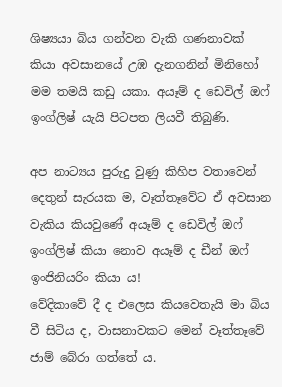ශිෂ්‍යයා බිය ගන්වන වැකි ගණනාවක් කියා අවසානයේ උඹ දැනගනින් මිනිහෝ මම තමයි කඩු යකා. අයෑම් ද ඩෙවිල් ඔෆ් ඉංග්ලිෂ් යැයි පිටපත ලියවී තිබුණි.

අප නාට්‍යය පුරුදු වුණු කිහිප වතාවෙන් දෙතුන් සැරයක ම, වෑත්තෑවේට ඒ අවසාන වැකිය කියවුණේ අයෑම් ද ඩෙවිල් ඔෆ් ඉංග්ලිෂ් කියා නොව අයෑම් ද ඩීන් ඔෆ් ඉංජිනියරිං කියා ය!
වේදිකාවේ දී ද එලෙස කියවෙතැයි මා බිය වී සිටිය ද, වාසනාවකට මෙන් වෑත්තෑවේ ජාම් බේරා ගත්තේ ය.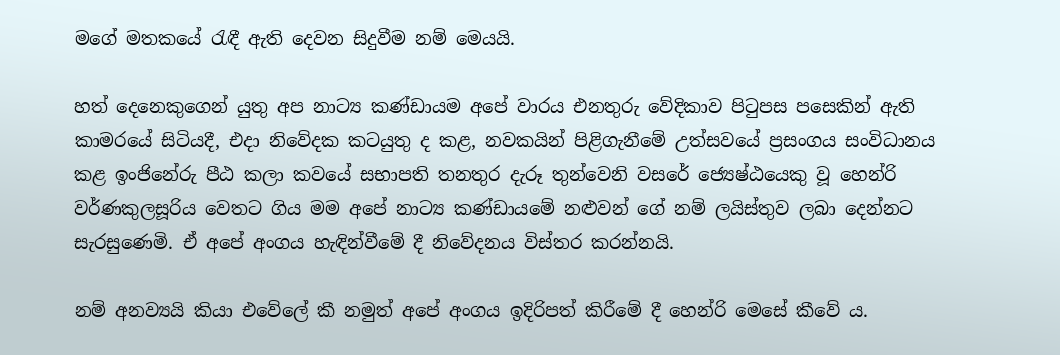මගේ මතකයේ රැඳී ඇති දෙවන සිදුවීම නම් මෙයයි.

හත් දෙනෙකුගෙන් යුතු අප නාට්‍ය කණ්ඩායම අපේ වාරය එනතුරු වේදිකාව පිටුපස පසෙකින් ඇති කාමරයේ සිටියදී, එදා නිවේදක කටයුතු ද කළ, නවකයින් පිළිගැනීමේ උත්සවයේ ප්‍රසංගය සංවිධානය කළ ඉංජිනේරු පීඨ කලා කවයේ සභාපති තනතුර දැරූ තුන්වෙනි වසරේ ජ්‍යෙෂ්ඨයෙකු වූ හෙන්රි වර්ණකුලසූරිය වෙතට ගිය මම අපේ නාට්‍ය කණ්ඩායමේ නළුවන් ගේ නම් ලයිස්තුව ලබා දෙන්නට සැරසුණෙමි. ඒ අපේ අංගය හැඳින්වීමේ දී නිවේදනය විස්තර කරන්නයි.

නම් අනව්‍යයි කියා එවේලේ කී නමුත් අපේ අංගය ඉදිරිපත් කිරීමේ දී හෙන්රි මෙසේ කීවේ ය.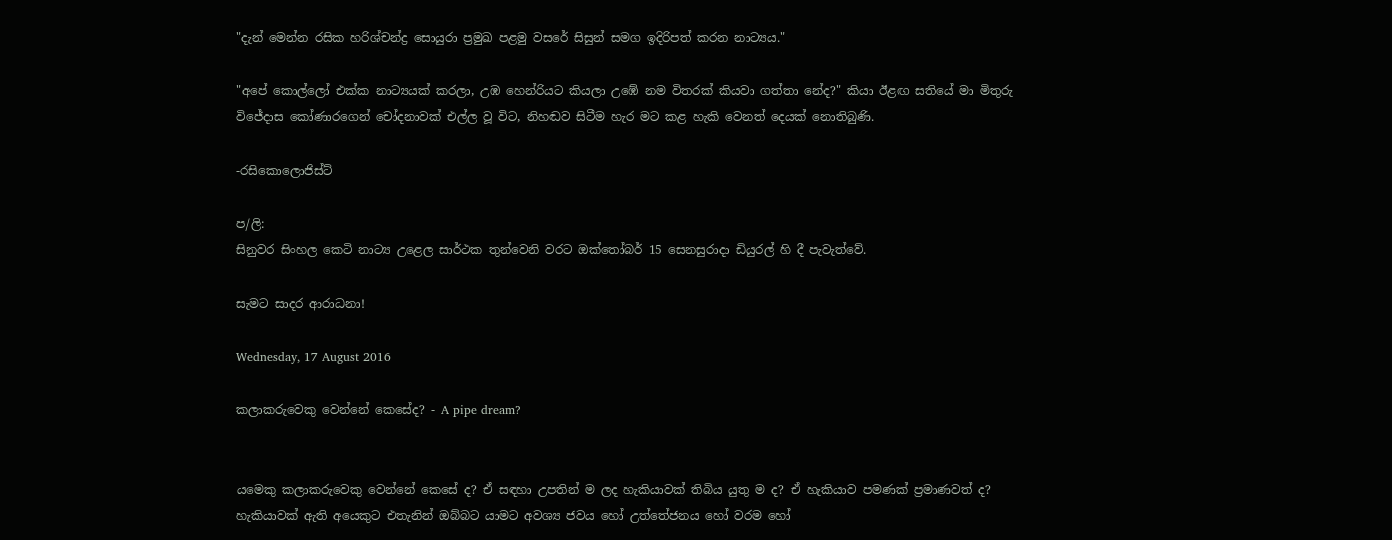"දැන් මෙන්න රසික හරිශ්චන්ද්‍ර සොයුරා ප්‍රමුඛ පළමු වසරේ සිසුන් සමග ඉදිරිපත් කරන නාට්‍යය."

"අපේ කොල්ලෝ එක්ක නාට්‍යයක් කරලා, උඹ හෙන්රියට කියලා උඹේ නම විතරක් කියවා ගත්තා නේද?" කියා ඊළඟ සතියේ මා මිතුරු විජේදාස කෝණාරගෙන් චෝදනාවක් එල්ල වූ විට, නිහඬව සිටීම හැර මට කළ හැකි වෙනත් දෙයක් නොතිබුණි.

-රසිකොලොජිස්ට්

ප/ලි:
සිනුවර සිංහල කෙටි නාට්‍ය උළෙල සාර්ථක තුන්වෙනි වරට ඔක්තෝබර් 15 සෙනසුරාදා ඩියුරල් හි දී පැවැත්වේ.

සැමට සාදර ආරාධනා!

Wednesday, 17 August 2016

කලාකරුවෙකු වෙන්නේ කෙසේද? - A pipe dream?


යමෙකු කලාකරුවෙකු වෙන්නේ කෙසේ ද? ඒ සඳහා උපතින් ම ලද හැකියාවක් තිබිය යුතු ම ද? ඒ හැකියාව පමණක් ප්‍රමාණවත් ද? හැකියාවක් ඇති අයෙකුට එතැනින් ඔබ්බට යාමට අවශ්‍ය ජවය හෝ උත්තේජනය හෝ වරම හෝ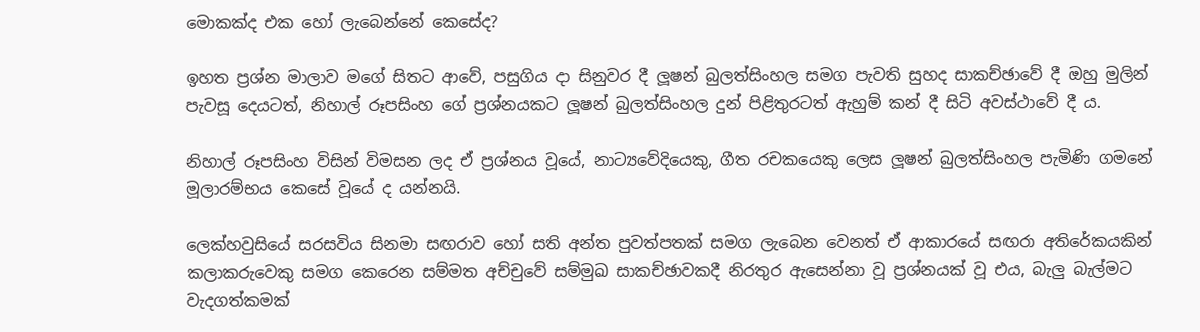මොකක්ද එක හෝ ලැබෙන්නේ කෙසේද?

ඉහත ප්‍රශ්න මාලාව මගේ සිතට ආවේ, පසුගිය දා සිනුවර දී ලූෂන් බුලත්සිංහල සමග පැවති සුහද සාකච්ඡාවේ දී ඔහු මුලින් පැවසූ දෙයටත්, නිහාල් රූපසිංහ ගේ ප්‍රශ්නයකට ලූෂන් බුලත්සිංහල දුන් පිළිතුරටත් ඇහුම් කන් දී සිටි අවස්ථාවේ දී ය.

නිහාල් රූපසිංහ විසින් විමසන ලද ඒ ප්‍රශ්නය වූයේ, නාට්‍යවේදියෙකු, ගීත රචකයෙකු ලෙස ලූෂන් බුලත්සිංහල පැමිණි ගමනේ මූලාරම්භය කෙසේ වූයේ ද යන්නයි.

ලෙක්හවුසියේ සරසවිය සිනමා සඟරාව හෝ සති අන්ත පුවත්පතක් සමග ලැබෙන වෙනත් ඒ ආකාරයේ සඟරා අතිරේකයකින් කලාකරුවෙකු සමග කෙරෙන සම්මත අච්චුවේ සම්මුඛ සාකච්ඡාවකදී නිරතුර ඇසෙන්නා වූ ප්‍රශ්නයක් වූ එය, බැලු බැල්මට වැදගත්කමක්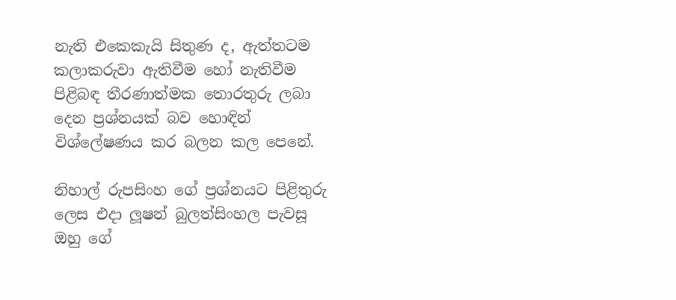නැති එකෙකැයි සිතුණ ද, ඇත්තටම කලාකරුවා ඇතිවීම හෝ නැතිවීම පිළිබඳ තීරණාත්මක තොරතුරු ලබා දෙන ප්‍රශ්නයක් බව හොඳින් විශ්ලේෂණය කර බලන කල පෙනේ.

නිහාල් රුපසිංහ ගේ ප්‍රශ්නයට පිළිතුරු ලෙස එදා ලූෂන් බුලත්සිංහල පැවසූ ඔහු ගේ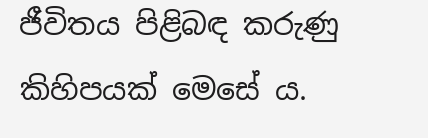ජීවිතය පිළිබඳ කරුණු කිහිපයක් මෙසේ ය.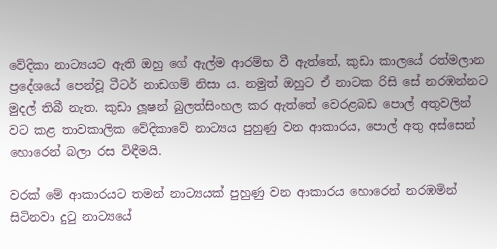වේදිකා නාට්‍යයට ඇති ඔහු ගේ ඇල්ම ආරම්භ වී ඇත්තේ, කුඩා කාලයේ රත්මලාන ප්‍රදේශයේ පෙන්වූ ටීටර් නාඩගම් නිසා ය. නමුත් ඔහුට ඒ නාටක රිසි සේ නරඹන්නට මුදල් තිබී නැත. කුඩා ලූෂන් බුලත්සිංහල කර ඇත්තේ වෙරළබඩ පොල් අතුවලින් වට කළ තාවකාලික වේදිකාවේ නාට්‍යය පුහුණු වන ආකාරය, පොල් අතු අස්සෙන් හොරෙන් බලා රස විඳීමයි.

වරක් මේ ආකාරයට තමන් නාට්‍යයක් පුහුණු වන ආකාරය හොරෙන් නරඹමින් සිටිනවා දුටු නාට්‍යයේ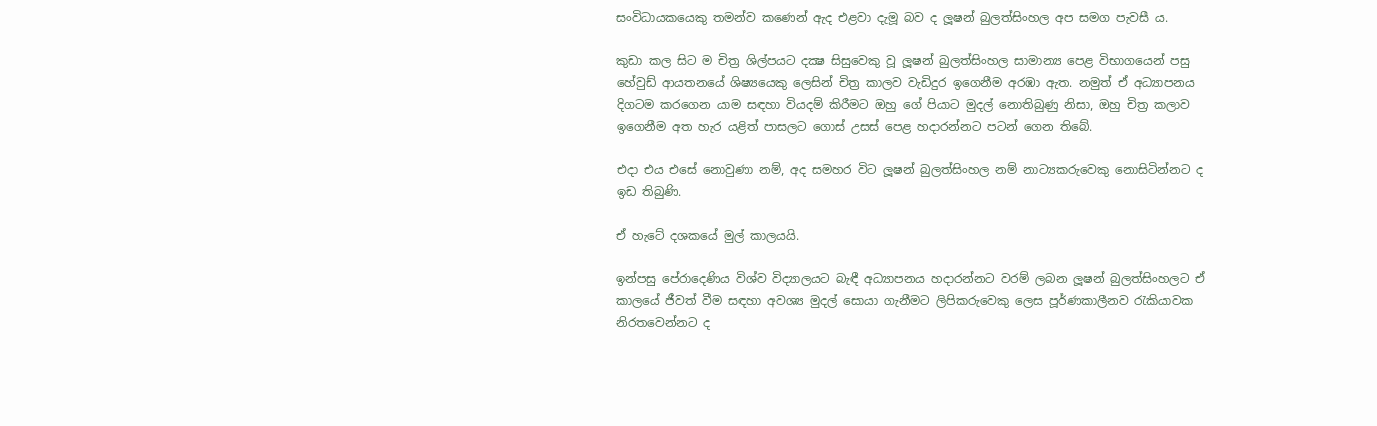සංවිධායකයෙකු තමන්ව කණෙන් ඇද එළවා දැමූ බව ද ලූෂන් බුලත්සිංහල අප සමග පැවසී ය.

කුඩා කල සිට ම චිත්‍ර ශිල්පයට දක්‍ෂ සිසුවෙකු වූ ලූෂන් බුලත්සිංහල සාමාන්‍ය පෙළ විභාගයෙන් පසු හේවුඩ් ආයතනයේ ශිෂ්‍යයෙකු ලෙසින් චිත්‍ර කාලව වැඩිදුර ඉගෙනීම අරඹා ඇත. නමුත් ඒ අධ්‍යාපනය දිගටම කරගෙන යාම සඳහා වියදම් කිරීමට ඔහු ගේ පියාට මුදල් නොතිබුණු නිසා, ඔහු චිත්‍ර කලාව ඉගෙනීම අත හැර යළිත් පාසලට ගොස් උසස් පෙළ හදාරන්නට පටන් ගෙන තිබේ.

එදා එය එසේ නොවුණා නම්, අද සමහර විට ලූෂන් බුලත්සිංහල නම් නාට්‍යකරුවෙකු නොසිටින්නට ද ඉඩ තිබුණි.

ඒ හැටේ දශකයේ මුල් කාලයයි.

ඉන්පසු පේරාදෙණිය විශ්ව විද්‍යාලයට බැඳී අධ්‍යාපනය හදාරන්නට වරම් ලබන ලූෂන් බුලත්සිංහලට ඒ කාලයේ ජීවත් වීම සඳහා අවශ්‍ය මුදල් සොයා ගැනීමට ලිපිකරුවෙකු ලෙස පූර්ණකාලීනව රැකියාවක නිරතවෙන්නට ද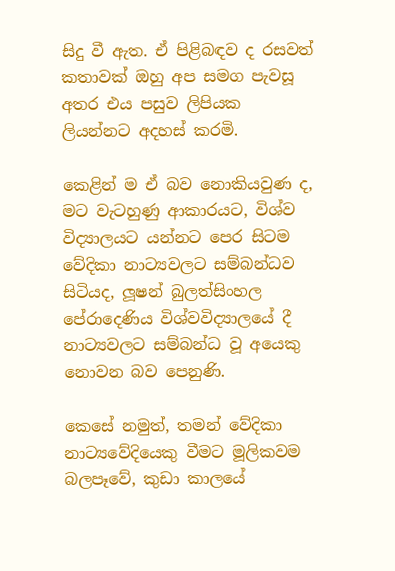සිදු වී ඇත. ඒ පිළිබඳව ද රසවත් කතාවක් ඔහු අප සමග පැවසූ අතර එය පසුව ලිපියක ලියන්නට අදහස් කරමි.

කෙළින් ම ඒ බව නොකියවුණ ද, මට වැටහුණු ආකාරයට, විශ්ව විද්‍යාලයට යන්නට පෙර සිටම වේදිකා නාට්‍යවලට සම්බන්ධව සිටියද, ලූෂන් බුලත්සිංහල පේරාදෙණිය විශ්වවිද්‍යාලයේ දී නාට්‍යවලට සම්බන්ධ වූ අයෙකු නොවන බව පෙනුණි.

කෙසේ නමුත්, තමන් වේදිකා නාට්‍යවේදියෙකු වීමට මූලිකවම බලපෑවේ, කුඩා කාලයේ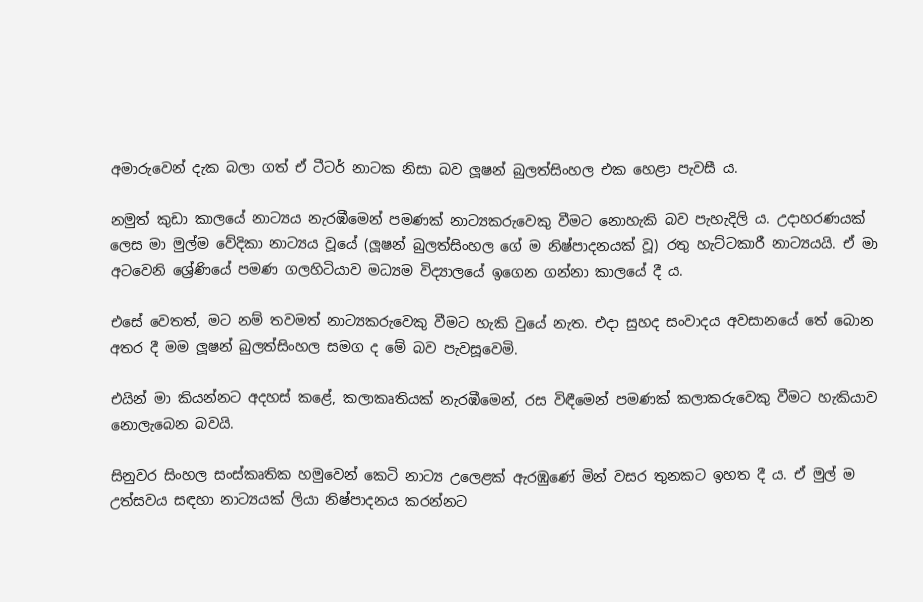අමාරුවෙන් දැක බලා ගත් ඒ ටීටර් නාටක නිසා බව ලූෂන් බුලත්සිංහල එක හෙළා පැවසී ය.

නමුත් කුඩා කාලයේ නාට්‍යය නැරඹීමෙන් පමණක් නාට්‍යකරුවෙකු වීමට නොහැකි බව පැහැදිලි ය. උදාහරණයක් ලෙස මා මුල්ම වේදිකා නාට්‍යය වූයේ (ලූෂන් බුලත්සිංහල ගේ ම නිෂ්පාදනයක් වූ) රතු හැට්ටකාරී නාට්‍යයයි. ඒ මා අටවෙනි ශ්‍රේණියේ පමණ ගලහිටියාව මධ්‍යම විද්‍යාලයේ ඉගෙන ගන්නා කාලයේ දී ය.

එසේ වෙතත්, මට නම් තවමත් නාට්‍යකරුවෙකු වීමට හැකි වුයේ නැත. එදා සුහද සංවාදය අවසානයේ තේ බොන අතර දී මම ලූෂන් බුලත්සිංහල සමග ද මේ බව පැවසූවෙමි.

එයින් මා කියන්නට අදහස් කළේ, කලාකෘතියක් නැරඹීමෙන්, රස විඳීමෙන් පමණක් කලාකරුවෙකු වීමට හැකියාව නොලැබෙන බවයි.

සිනුවර සිංහල සංස්කෘතික හමුවෙන් කෙටි නාට්‍ය උලෙළක් ඇරඹුණේ මින් වසර තුනකට ඉහත දී ය. ඒ මුල් ම උත්සවය සඳහා නාට්‍යයක් ලියා නිෂ්පාදනය කරන්නට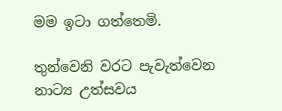මම ඉටා ගත්තෙමි.

තුන්වෙනි වරට පැවැත්වෙන නාට්‍ය උත්සවය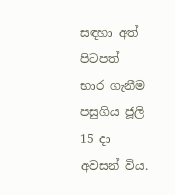සඳහා අත් පිටපත් භාර ගැනීම පසුගිය ජූලි 15 දා අවසන් විය.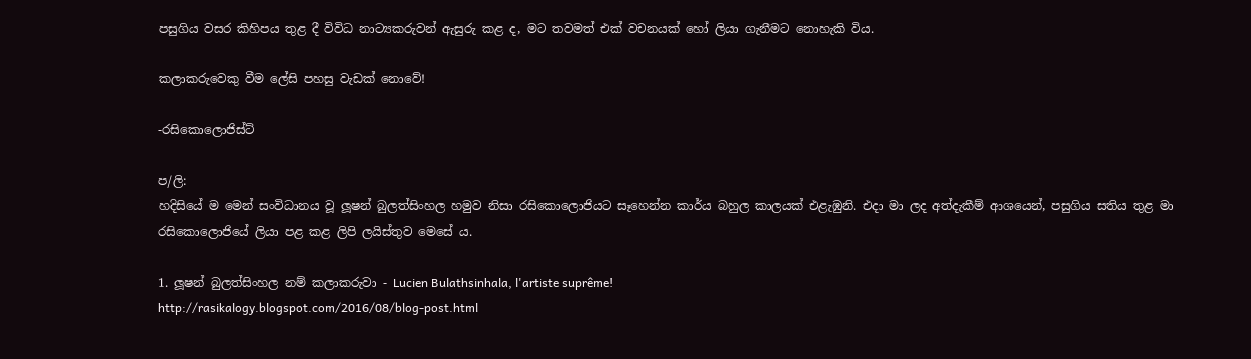පසුගිය වසර කිහිපය තුළ දී විවිධ නාට්‍යකරුවන් ඇසුරු කළ ද, මට තවමත් එක් වචනයක් හෝ ලියා ගැනීමට නොහැකි විය.

කලාකරුවෙකු වීම ලේසි පහසු වැඩක් නොවේ!

-රසිකොලොජිස්ට්

ප/ලි:
හදිසියේ ම මෙන් සංවිධානය වූ ලූෂන් බුලත්සිංහල හමුව නිසා රසිකොලොජියට සෑහෙන්න කාර්ය බහුල කාලයක් එළැඹුනි. එදා මා ලද අත්දැකීම් ආශයෙන්, පසුගිය සතිය තුළ මා රසිකොලොජියේ ලියා පළ කළ ලිපි ලයිස්තුව මෙසේ ය.

1. ලූෂන් බුලත්සිංහල නම් කලාකරුවා - Lucien Bulathsinhala, l'artiste suprême!
http://rasikalogy.blogspot.com/2016/08/blog-post.html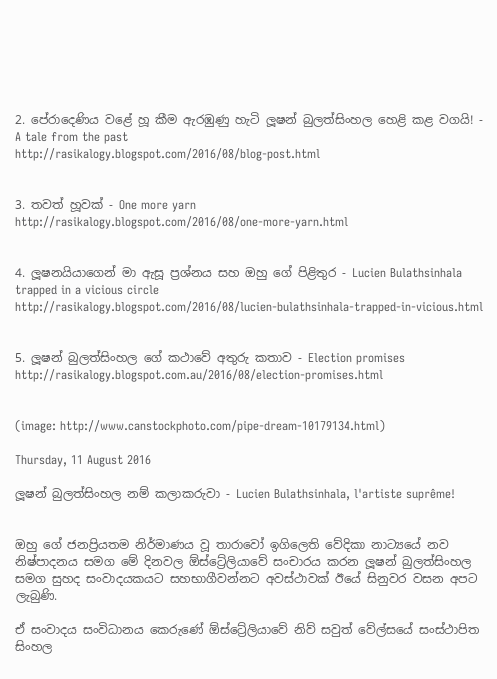2. පේරාදෙණිය වළේ හූ කීම ඇරඹුණු හැටි ලූෂන් බුලත්සිංහල හෙළි කළ වගයි! - A tale from the past
http://rasikalogy.blogspot.com/2016/08/blog-post.html


3. තවත් හූවක් - One more yarn
http://rasikalogy.blogspot.com/2016/08/one-more-yarn.html


4. ලූෂනයියාගෙන් මා ඇසූ ප්‍රශ්නය සහ ඔහු ගේ පිළිතුර - Lucien Bulathsinhala trapped in a vicious circle
http://rasikalogy.blogspot.com/2016/08/lucien-bulathsinhala-trapped-in-vicious.html


5. ලූෂන් බුලත්සිංහල ගේ කථාවේ අතුරු කතාව - Election promises
http://rasikalogy.blogspot.com.au/2016/08/election-promises.html


(image: http://www.canstockphoto.com/pipe-dream-10179134.html)

Thursday, 11 August 2016

ලූෂන් බුලත්සිංහල නම් කලාකරුවා - Lucien Bulathsinhala, l'artiste suprême!


ඔහු ගේ ජනප්‍රියතම නිර්මාණය වූ තාරාවෝ ඉගිලෙති වේදිකා නාට්‍යයේ නව නිෂ්පාදනය සමග මේ දිනවල ඕස්ට්‍රේලියාවේ සංචාරය කරන ලූෂන් බුලත්සිංහල සමග සුහද සංවාදයකයට සහභාගීවන්නට අවස්ථාවක් ඊයේ සිනුවර වසන අපට ලැබුණි.

ඒ සංවාදය සංවිධානය කෙරුණේ ඕස්ට්‍රේලියාවේ නිව් සවුත් වේල්සයේ සංස්ථාපිත සිංහල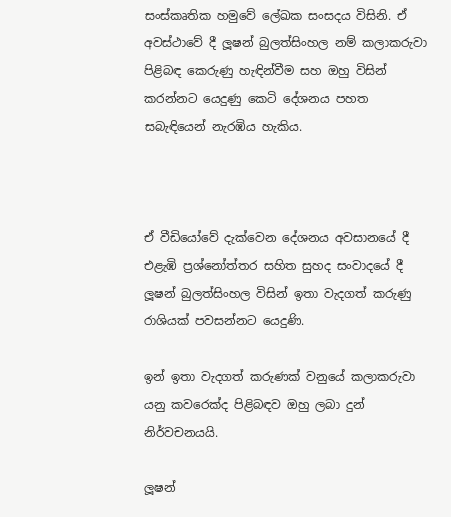සංස්කෘතික හමුවේ ලේඛක සංසදය විසිනි. ඒ අවස්ථාවේ දී ලූෂන් බුලත්සිංහල නම් කලාකරුවා පිළිබඳ කෙරුණු හැඳින්වීම සහ ඔහු විසින් කරන්නට යෙදුණු කෙටි දේශනය පහත සබැඳියෙන් නැරඹිය හැකිය.



ඒ වීඩියෝවේ දැක්වෙන දේශනය අවසානයේ දී එළැඹි ප්‍රශ්නෝත්තර සහිත සුහද සංවාදයේ දී ලූෂන් බුලත්සිංහල විසින් ඉතා වැදගත් කරුණු රාශියක් පවසන්නට යෙදුණි.

ඉන් ඉතා වැදගත් කරුණක් වනුයේ කලාකරුවා යනු කවරෙක්ද පිළිබඳව ඔහු ලබා දුන් නිර්වචනයයි.

ලූෂන්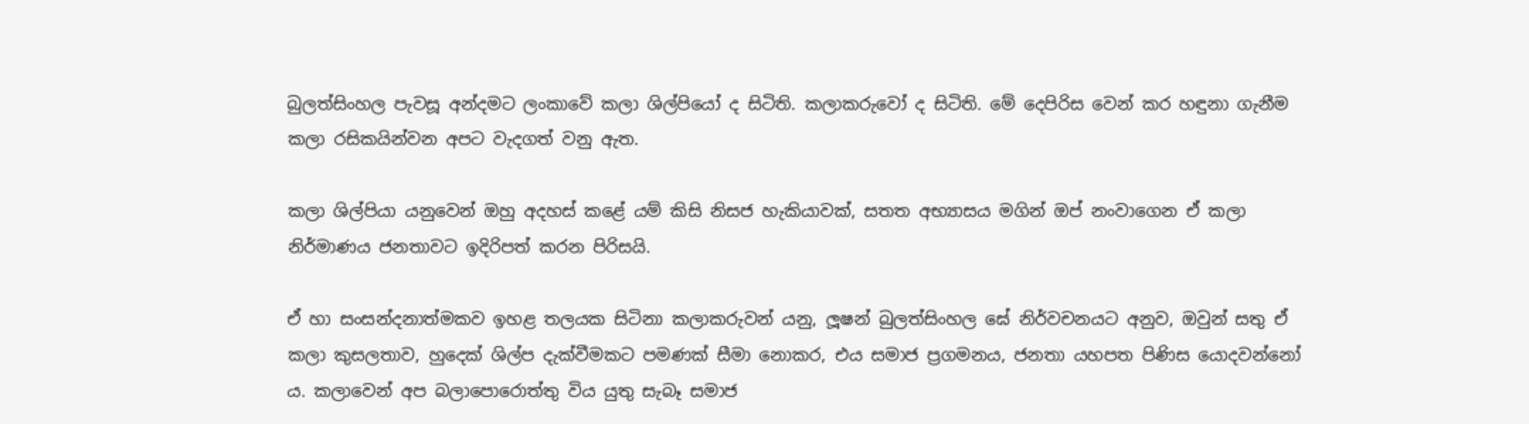බුලත්සිංහල පැවසූ අන්දමට ලංකාවේ කලා ශිල්පියෝ ද සිටිති. කලාකරුවෝ ද සිටිති. මේ දෙපිරිස වෙන් කර හඳුනා ගැනීම කලා රසිකයින්වන අපට වැදගත් වනු ඇත.

කලා ශිල්පියා යනුවෙන් ඔහු අදහස් කළේ යම් කිසි නිසජ හැකියාවක්, සතත අභ්‍යාසය මගින් ඔප් නංවාගෙන ඒ කලා නිර්මාණය ජනතාවට ඉදිරිපත් කරන පිරිසයි.

ඒ හා සංසන්දනාත්මකව ඉහළ තලයක සිටිනා කලාකරුවන් යනු, ලූෂන් බුලත්සිංහල ඝේ නිර්වචනයට අනුව, ඔවුන් සතු ඒ කලා කුසලතාව, හුදෙක් ශිල්ප දැක්වීමකට පමණක් සීමා නොකර, එය සමාජ ප්‍රගමනය, ජනතා යහපත පිණිස යොදවන්නෝ ය. කලාවෙන් අප බලාපොරොත්තු විය යුතු සැබෑ සමාජ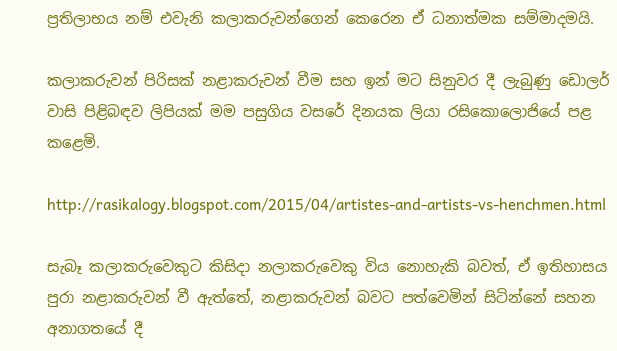ප්‍රතිලාභය නම් එවැනි කලාකරුවන්ගෙන් කෙරෙන ඒ ධනාත්මක සම්මාදමයි.

කලාකරුවන් පිරිසක් නළාකරුවන් වීම සහ ඉන් මට සිනුවර දී ලැබුණු ඩොලර් වාසි පිළිබඳව ලිපියක් මම පසුගිය වසරේ දිනයක ලියා රසිකොලොජියේ පළ කළෙමි.

http://rasikalogy.blogspot.com/2015/04/artistes-and-artists-vs-henchmen.html

සැබෑ කලාකරුවෙකුට කිසිදා නලාකරුවෙකු විය නොහැකි බවත්, ඒ ඉතිහාසය පුරා නළාකරුවන් වී ඇත්තේ, නළාකරුවන් බවට පත්වෙමින් සිටින්නේ සහන අනාගතයේ දී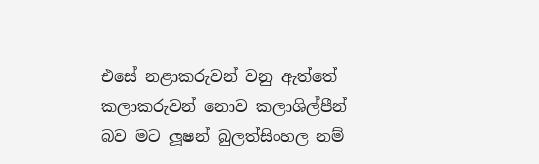එසේ නළාකරුවන් වනු ඇත්තේ කලාකරුවන් නොව කලාශිල්පීන් බව මට ලූෂන් බුලත්සිංහල නම්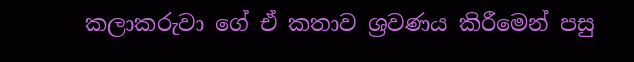කලාකරුවා ගේ ඒ කතාව ශ්‍රවණය කිරීමෙන් පසු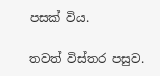පසක් විය.

තවත් විස්තර පසුව.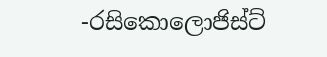-රසිකොලොජිස්ට්